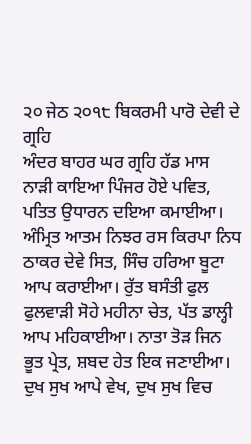੨੦ ਜੇਠ ੨੦੧੮ ਬਿਕਰਮੀ ਪਾਰੋ ਦੇਵੀ ਦੇ ਗ੍ਰਹਿ
ਅੰਦਰ ਬਾਹਰ ਘਰ ਗ੍ਰਹਿ ਹੱਡ ਮਾਸ ਨਾੜੀ ਕਾਇਆ ਪਿੰਜਰ ਹੋਏ ਪਵਿਤ, ਪਤਿਤ ਉਧਾਰਨ ਦਇਆ ਕਮਾਈਆ। ਅੰਮ੍ਰਿਤ ਆਤਮ ਨਿਝਰ ਰਸ ਕਿਰਪਾ ਨਿਧ ਠਾਕਰ ਦੇਵੇ ਸਿਤ, ਸਿੰਚ ਹਰਿਆ ਬੂਟਾ ਆਪ ਕਰਾਈਆ। ਰੁੱਤ ਬਸੰਤੀ ਫੁਲ ਫੁਲਵਾੜੀ ਸੋਹੇ ਮਹੀਨਾ ਚੇਤ, ਪੱਤ ਡਾਲ੍ਹੀ ਆਪ ਮਹਿਕਾਈਆ। ਨਾਤਾ ਤੋੜ ਜਿਨ ਭੂਤ ਪ੍ਰੇਤ, ਸ਼ਬਦ ਹੇਤ ਇਕ ਜਣਾਈਆ। ਦੁਖ ਸੁਖ ਆਪੇ ਵੇਖ, ਦੁਖ ਸੁਖ ਵਿਚ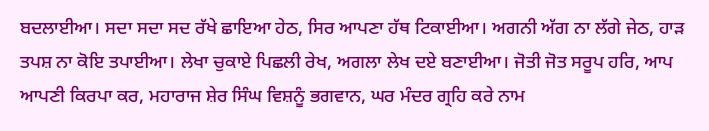ਬਦਲਾਈਆ। ਸਦਾ ਸਦਾ ਸਦ ਰੱਖੇ ਛਾਇਆ ਹੇਠ, ਸਿਰ ਆਪਣਾ ਹੱਥ ਟਿਕਾਈਆ। ਅਗਨੀ ਅੱਗ ਨਾ ਲੱਗੇ ਜੇਠ, ਹਾੜ ਤਪਸ਼ ਨਾ ਕੋਇ ਤਪਾਈਆ। ਲੇਖਾ ਚੁਕਾਏ ਪਿਛਲੀ ਰੇਖ, ਅਗਲਾ ਲੇਖ ਦਏ ਬਣਾਈਆ। ਜੋਤੀ ਜੋਤ ਸਰੂਪ ਹਰਿ, ਆਪ ਆਪਣੀ ਕਿਰਪਾ ਕਰ, ਮਹਾਰਾਜ ਸ਼ੇਰ ਸਿੰਘ ਵਿਸ਼ਨੂੰ ਭਗਵਾਨ, ਘਰ ਮੰਦਰ ਗ੍ਰਹਿ ਕਰੇ ਨਾਮ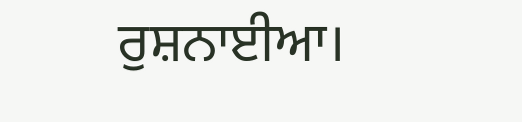ਰੁਸ਼ਨਾਈਆ।